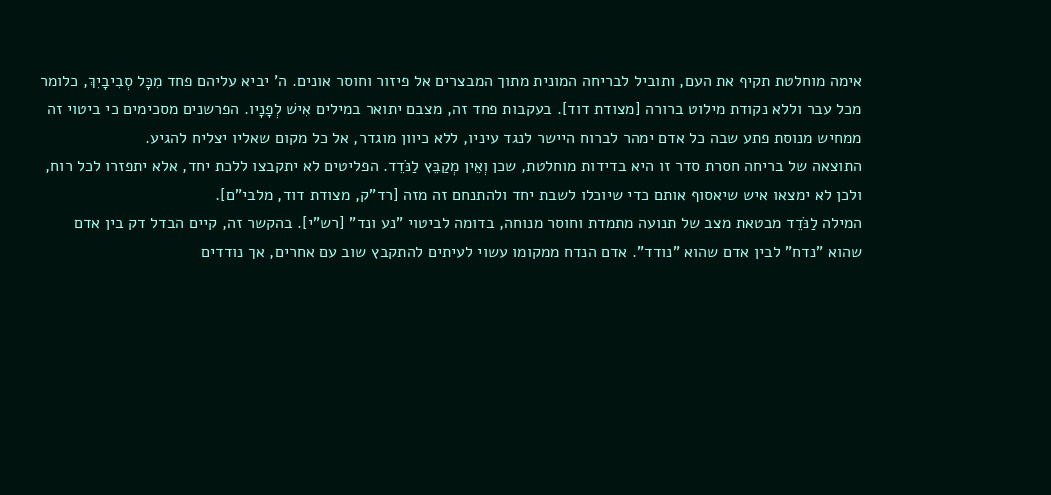אימה מוחלטת תקיף את העם, ותוביל לבריחה המונית מתוך המבצרים אל פיזור וחוסר אונים. ה' יביא עליהם פחד מִכָּל סְבִיבָיִךְ, כלומר מכל עבר וללא נקודת מילוט ברורה [מצודת דוד]. בעקבות פחד זה, מצבם יתואר במילים אִישׁ לְפָנָיו. הפרשנים מסכימים כי ביטוי זה ממחיש מנוסת פתע שבה כל אדם ימהר לברוח היישר לנגד עיניו, ללא כיוון מוגדר, אל כל מקום שאליו יצליח להגיע.
התוצאה של בריחה חסרת סדר זו היא בדידות מוחלטת, שכן וְאֵין מְקַבֵּץ לַנֹּדֵד. הפליטים לא יתקבצו ללכת יחד, אלא יתפזרו לכל רוח, ולכן לא ימצאו איש שיאסוף אותם כדי שיוכלו לשבת יחד ולהתנחם זה מזה [רד"ק, מצודת דוד, מלבי"ם].
המילה לַנֹּדֵד מבטאת מצב של תנועה מתמדת וחוסר מנוחה, בדומה לביטוי "נע ונד" [רש"י]. בהקשר זה, קיים הבדל דק בין אדם שהוא "נדח" לבין אדם שהוא "נודד". אדם הנדח ממקומו עשוי לעיתים להתקבץ שוב עם אחרים, אך נודדים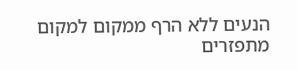הנעים ללא הרף ממקום למקום מתפזרים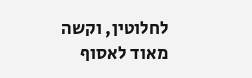לחלוטין, וקשה מאוד לאסוף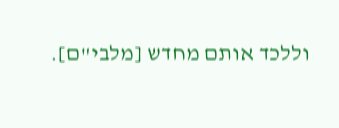וללכד אותם מחדש [מלבי"ם].